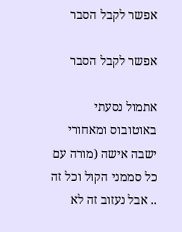אפשר לקבל הסבר

אפשר לקבל הסבר

אתמול נסעתי באוטובוס ומאחורי ישבה אישה (מורה עם כל סממני הקול וכל זה .. אבל נעזוב זה לא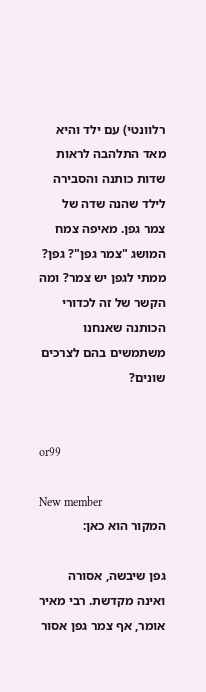רלוונטי) עם ילד והיא מאד התלהבה לראות שדות כותנה והסבירה לילד שהנה שדה של צמר גפן. מאיפה צמח המושג "צמר גפן"? גפן? ממתי לגפן יש צמר? ומה הקשר של זה לכדורי הכותנה שאנחנו משתמשים בהם לצרכים שונים?


or99

New member
המקור הוא כאן:

גפן שיבשה, אסורה ואינה מקדשת. רבי מאיר אומר, אף צמר גפן אסור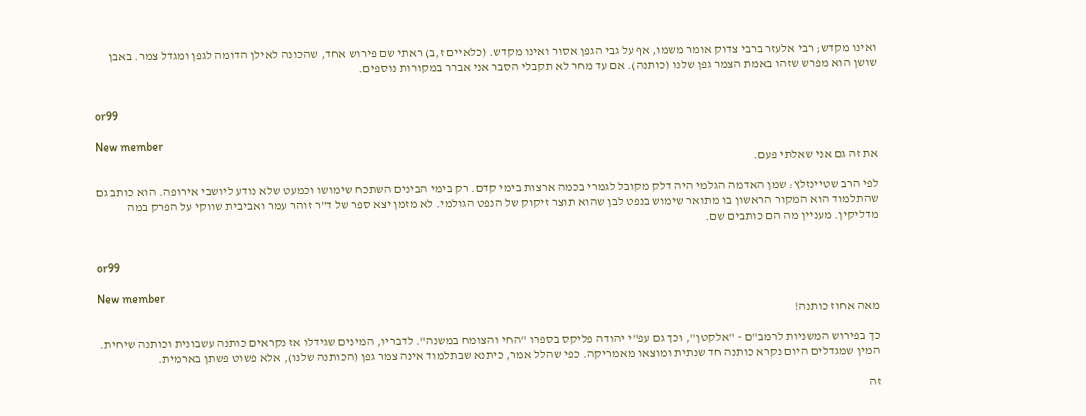ואינו מקדש; רבי אלעזר ברבי צדוק אומר משמו, אף על גבי הגפן אסור ואינו מקדש. (כלאיים ז,ב) ראתי שם פירוש אחד, שהכונה לאילן הדומה לגפן ומגדל צמר. באבן שושן הוא מפרש שזהו באמת הצמר גפן שלנו (כותנה). אם עד מחר לא תקבלי הסבר אני אברר במקורות נוספים.


or99

New member
את זה גם אני שאלתי פעם.

לפי הרב שטיינזלץ: שמן האדמה הגלמי היה דלק מקובל לגמרי בכמה ארצות בימי קדם. רק בימי הבינים השתכח שימושו וכמעט שלא נודע ליושבי אירופה. הוא כותב גם שהתלמוד הוא המקור הראשון בו מתואר שימוש בנפט לבן שהוא תוצר זיקוק של הנפט הגולמי. לא מזמן יצא ספר של ד"ר זוהר עמר ואביבית שווקי על הפרק במה מדליקין. מעניין מה הם כותבים שם.


or99

New member
מאה אחוז כותנה!

כך בפירוש המשניות לרמב"ם - "אלקטן", וכך גם עפ"י יהודה פליקס בספרו "החי והצומח במשנה". לדבריו, המינים שגידלו אז נקראים כותנה עשבונית וכותנה שיחית. המין שמגדלים היום נקרא כותנה חד שנתית ומוצאו מאמריקה. כפי שהלל אמר, כיתנא שבתלמוד אינה צמר גפן (הכותנה שלנו), אלא פשוט פשתן בארמית.

זה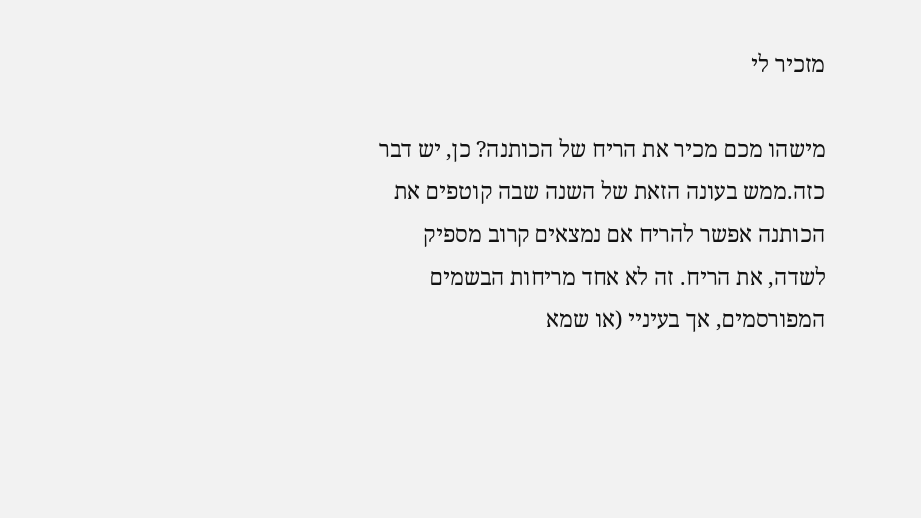מזכיר לי

מישהו מכם מכיר את הריח של הכותנה? כן, יש דבר כזה.ממש בעונה הזאת של השנה שבה קוטפים את הכותנה אפשר להריח אם נמצאים קרוב מספיק לשדה, את הריח. זה לא אחד מריחות הבשמים המפורסמים, אך בעיניי (או שמא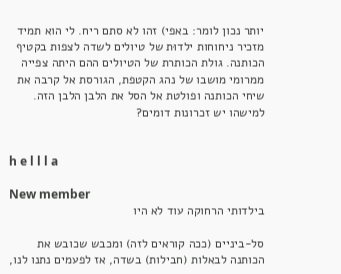יותר נכון לומר: באפי) זהו לא סתם ריח. לי הוא תמיד מזכיר ניחוחות ילדוּת של טיולים לשדה לצפות בקטיף הכותנה. גולת הכותרת של הטיולים ההם היתה צפייה ממרומי מושבו של נהג הקטפת, הגורסת אל קרבה את שיחי הכותנה ופולטת אל הסל את הלבן הלבן הזה. למישהו יש זכרונות דומים?


h e l l l a

New member
בילדותי הרחוקה עוד לא היו

סל-ביניים (ככה קוראים לזה) ומכבש שכובש את הכותנה לבאלות (חבילות) בשדה, אז לפעמים נתנו לנו,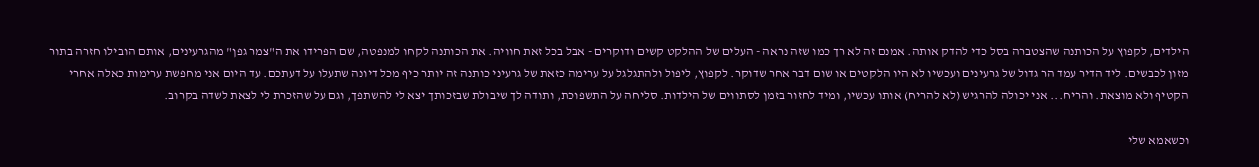הילדים, לקפוץ על הכותנה שהצטברה בסל כדי להדק אותה. אמנם זה לא רך כמו שזה נראה - העלים של ההלקט קשים ודוקרים - אבל בכל זאת חוויה. את הכותנה לקחו למנפטה, שם הפרידו את ה"צמר גפן" מהגרעינים, אותם הובילו חזרה בתור מזון לכבשים. ליד הדיר עמד הר גדול של גרעינים ועכשיו לא היו הלקטים או שום דבר אחר שדוקר. לקפוץ, ליפול ולהתגלגל על ערימה כזאת של גרעיני כותנה זה יותר כיף מכל דיונה שתעלו על דעתכם. עד היום אני מחפשת ערימות כאלה אחרי הקטיף ולא מוצאת. והריח... אני יכולה להרגיש (לא להריח) אותו עכשיו, ומיד לחזור בזמן לסתווים של הילדות. סליחה על התשפוכת, ותודה לך שיבולת שבזכותך יצא לי להשתפך, וגם על שהזכרת לי לצאת לשדה בקרוב.

וכשאמא שלי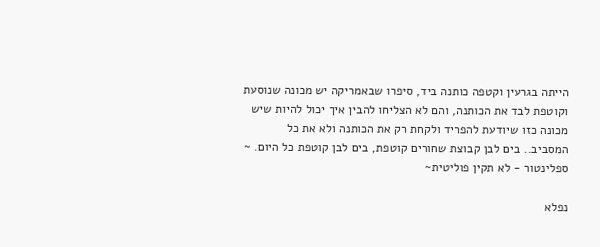הייתה בגרעין וקטפה כותנה ביד, סיפרו שבאמריקה יש מכונה שנוסעת וקוטפת לבד את הכותנה, והם לא הצליחו להבין איך יכול להיות שיש מכונה כזו שיודעת להפריד ולקחת רק את הכותנה ולא את כל המסביב.. בים לבן קבוצת שחורים קוטפת, בים לבן קוטפת כל היום. ~
ספלינטור - לא תקין פוליטית~

נפלא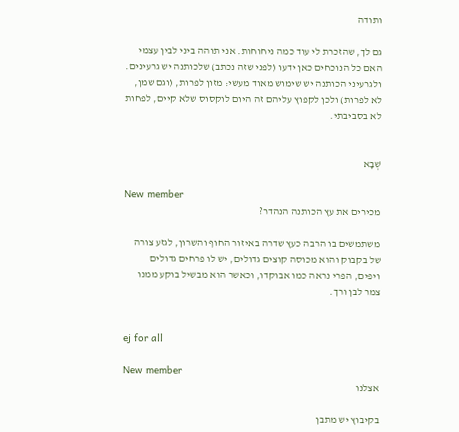ותודה

גם לך, שהזכרת לי עוד כמה ניחוחות. אני תוהה ביני לבין עצמי האם כל הנוכחים כאן ידעו (לפני שזה נכתב) שלכותנה יש גרעינים. ולגרעיני הכותנה יש שימוש מאוד מעשי: מזון לפרות, (וגם שמן, לא לפרות) ולכן לקפוץ עליהם זה היום לוקסוס שלא קיים, לפחות לא בסביבתי.


שְׁבָא

New member
מכירים את עץ הכותנה הנהדר?

משתמשים בו הרבה כעץ שדרה באיזור החוף והשרון, לגזע צורה של בקבוק והוא מכוסה קוצים גדולים, יש לו פרחים גדולים ויפים, הפרי נראה כמו אבוקדו, וכאשר הוא מבשיל בוקע ממנו צמר לבן ורך.


ej for all

New member
אצלנו

בקיבוץ יש מתבן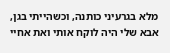מלא בגרעיני כותנה, וכשהייתי בגן, אבא שלי היה לוקח אותי ואת אחיי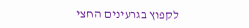לקפוץ בגרעינים החצי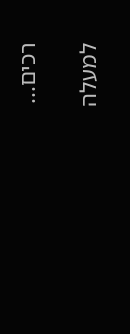רכים...

למעלה